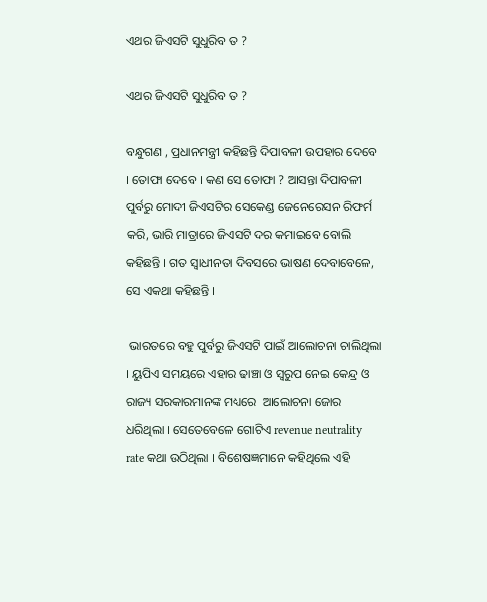ଏଥର ଜିଏସଟି ସୁଧୁରିବ ତ ?

ଏଥର ଜିଏସଟି ସୁଧୁରିବ ତ ?

ବନ୍ଧୁଗଣ , ପ୍ରଧାନମନ୍ତ୍ରୀ କହିଛନ୍ତି ଦିପାବଳୀ ଉପହାର ଦେବେ । ତୋଫା ଦେବେ । କଣ ସେ ତୋଫା ? ଆସନ୍ତା ଦିପାବଳୀ ପୁର୍ବରୁ ମୋଦୀ ଜିଏସଟିର ସେକେଣ୍ଡ ଜେନେରେସନ ରିଫର୍ମ କରି, ଭାରି ମାତ୍ରାରେ ଜିଏସଟି ଦର କମାଇବେ ବୋଲି କହିଛନ୍ତି । ଗତ ସ୍ବାଧୀନତା ଦିବସରେ ଭାଷଣ ଦେବାବେଳେ, ସେ ଏକଥା କହିଛନ୍ତି ।

 ଭାରତରେ ବ‌ହୁ ପୁର୍ବରୁ ଜିଏସଟି ପାଇଁ ଆଲୋଚନା ଚାଲିଥିଲା । ୟୁପିଏ ସମୟରେ ଏହାର ଢାଞ୍ଚା ଓ ସ୍ବରୁପ ନେଇ କେନ୍ଦ୍ର ଓ ରାଜ୍ୟ ସରକାରମାନଙ୍କ ମଧ୍ୟରେ  ଆଲୋଚନା ଜୋର ଧରିଥିଲା । ସେତେବେଳେ ଗୋଟିଏ revenue neutrality rate କଥା ଉଠିଥିଲା । ବିଶେଷଜ୍ଞମାନେ କହିଥିଲେ ଏହି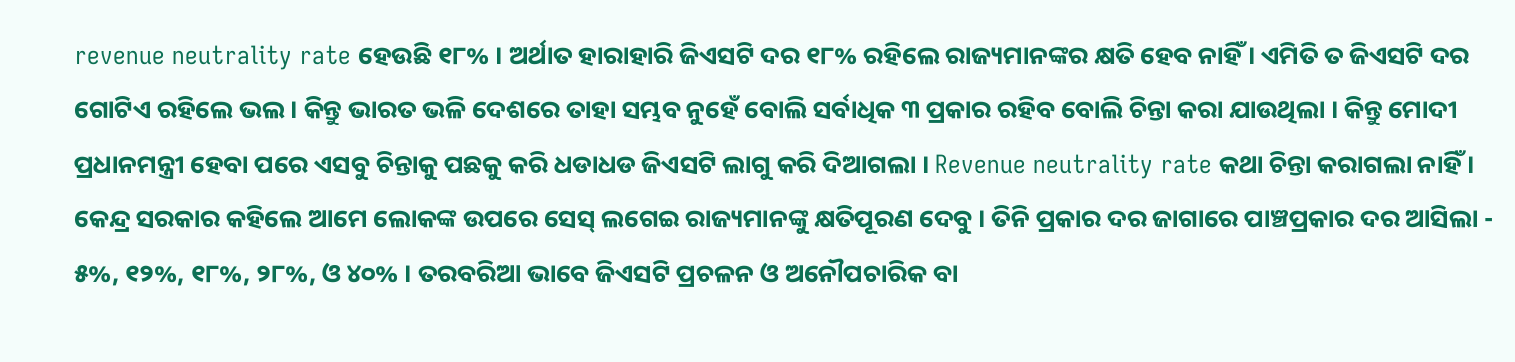revenue neutrality rate ହେଉଛି ୧୮% । ଅର୍ଥାତ ହାରାହାରି ଜିଏସଟି ଦର ୧୮% ରହିଲେ ରାଜ୍ୟମାନଙ୍କର କ୍ଷତି ହେବ ନାହିଁ । ଏମିତି ତ ଜିଏସଟି ଦର ଗୋଟିଏ ରହିଲେ ଭଲ । କିନ୍ତୁ ଭାରତ ଭଳି ଦେଶରେ ତାହା ସମ୍ଭବ ନୁହେଁ ବୋଲି ସର୍ବାଧିକ ୩ ପ୍ରକାର ରହିବ ବୋଲି ଚିନ୍ତା କରା ଯାଉଥିଲା । କିନ୍ତୁ ମୋଦୀ ପ୍ରଧାନମନ୍ତ୍ରୀ ହେବା ପରେ ଏସବୁ ଚିନ୍ତାକୁ ପଛକୁ କରି ଧଡାଧଡ ଜିଏସଟି ଲାଗୁ କରି ଦିଆଗଲା । Revenue neutrality rate କଥା ଚିନ୍ତା କରାଗଲା ନାହିଁ । କେନ୍ଦ୍ର ସରକାର କହିଲେ ଆମେ ଲୋକଙ୍କ ଉପରେ ସେସ୍ ଲଗେଇ ରାଜ୍ୟମାନଙ୍କୁ କ୍ଷତିପୂରଣ ଦେବୁ । ତିନି ପ୍ରକାର ଦର ଜାଗାରେ ପାଞ୍ଚପ୍ରକାର ଦର ଆସିଲା - ୫%, ୧୨%, ୧୮%, ୨୮%, ଓ ୪୦% । ତରବରିଆ ଭାବେ ଜିଏସଟି ପ୍ରଚଳନ ଓ ଅନୌପଚାରିକ ବା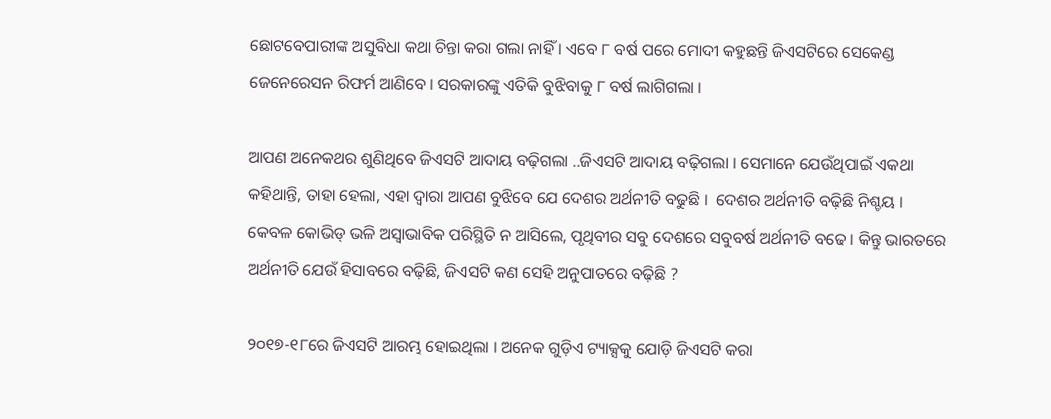ଛୋଟବେପାରୀଙ୍କ ଅସୁବିଧା କଥା ଚିନ୍ତା କରା ଗଲା ନାହିଁ । ଏବେ ୮ ବର୍ଷ ପରେ ମୋଦୀ କହୁଛନ୍ତି ଜିଏସଟିରେ ସେକେଣ୍ଡ ଜେନେରେସନ ରିଫର୍ମ ଆଣିବେ । ସରକାରଙ୍କୁ ଏତିକି ବୁଝିବାକୁ ୮ ବର୍ଷ ଲାଗିଗଲା ।

ଆପଣ ଅନେକଥର ଶୁଣିଥିବେ ଜିଏସଟି ଆଦାୟ ବଢ଼ିଗଲା ..ଜିଏସଟି ଆଦାୟ ବଢ଼ିଗଲା । ସେମାନେ ଯେଉଁଥିପାଇଁ ଏକଥା କହିଥାନ୍ତି, ତାହା ହେଲା, ଏହା ଦ୍ବାରା ଆପଣ ବୁଝିବେ ଯେ ଦେଶର ଅର୍ଥନୀତି ବଢୁଛି ।  ଦେଶର ଅର୍ଥନୀତି ବଢ଼ିଛି ନିଶ୍ଚୟ । କେବଳ କୋଭିଡ୍ ଭଳି ଅସ୍ବାଭାବିକ ପରିସ୍ଥିତି ନ ଆସିଲେ, ପୃଥିବୀର ସବୁ ଦେଶରେ ସବୁବର୍ଷ ଅର୍ଥନୀତି ବଢେ । କିନ୍ତୁ ଭାରତରେ ଅର୍ଥନୀତି ଯେଉଁ ହିସାବରେ ବଢ଼ିଛି, ଜିଏସଟି କଣ ସେହି ଅନୁପାତରେ ବଢ଼ିଛି ?

୨୦୧୭-୧୮ରେ ଜିଏସଟି ଆରମ୍ଭ ହୋଇଥିଲା । ଅନେକ ଗୁଡ଼ିଏ ଟ୍ୟାକ୍ସକୁ ଯୋଡ଼ି ଜିଏସଟି କରା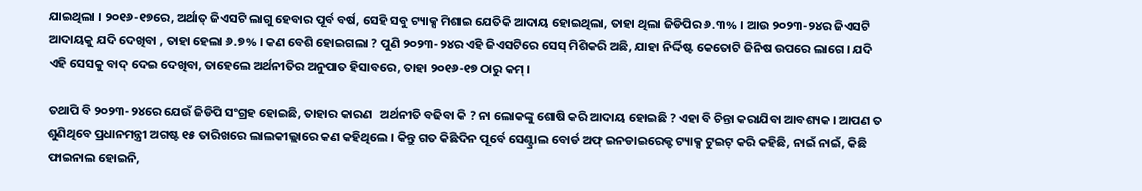ଯାଇଥିଲା । ୨୦୧୬-୧୭ରେ, ଅର୍ଥାତ୍ ଜିଏସଟି ଲାଗୁ ହେବାର ପୂର୍ବ ବର୍ଷ, ସେହି ସବୁ ଟ୍ୟାକ୍ସ ମିଶାଇ ଯେତିକି ଆଦାୟ ହୋଇଥିଲା, ତାହା ଥିଲା ଜିଡିପିର ୬.୩% । ଆଉ ୨୦୨୩-୨୪ର ଜିଏସଟି ଆଦାୟକୁ ଯଦି ଦେଖିବା , ତାହା ହେଲା ୬.୭% । କଣ ବେଶି ହୋଇଗଲା ? ପୁଣି ୨୦୨୩-୨୪ର ଏହି ଜିଏସଟିରେ ସେସ୍ ମିଶିକରି ଅଛି, ଯାହା ନିର୍ଦ୍ଦିଷ୍ଟ କେତୋଟି ଜିନିଷ ଉପରେ ଲାଗେ । ଯଦି ଏହି ସେସକୁ ବାଦ୍ ଦେଇ ଦେଖିବା, ତାହେଲେ ଅର୍ଥନୀତିର ଅନୁପାତ ହିସାବରେ, ତାହା ୨୦୧୬-୧୭ ଠାରୁ କମ୍ ।

ତଥାପି ବି ୨୦୨୩-୨୪ରେ ଯେଉଁ ଜିଡିପି ସଂଗ୍ରହ ହୋଇଛି, ତାହାର କାରଣ   ଅର୍ଥନୀତି ବଢିବା କି ? ନା ଲୋକଙ୍କୁ ଶୋଷି କରି ଆଦାୟ ହୋଇଛି ? ଏହା ବି ଚିନ୍ତା କରାଯିବା ଆବଶ୍ୟକ । ଆପଣ ତ ଶୁଣିଥିବେ ପ୍ରଧାନମନ୍ତ୍ରୀ ଅଗଷ୍ଟ ୧୫ ତାରିଖରେ ଲାଲକୀଲ୍ଲାରେ କଣ କହିଥିଲେ । କିନ୍ତୁ ଗତ କିଛିଦିନ ପୂର୍ବେ ସେଣ୍ଟ୍ରାଲ ବୋର୍ଡ ଅଫ୍ ଇନଡାଇରେକ୍ଟ ଟ୍ୟାକ୍ସ ଟୁଇଟ୍ କରି କହିଛି, ନାଇଁ ନାଇଁ, କିଛି ଫାଇନାଲ ହୋଇନି,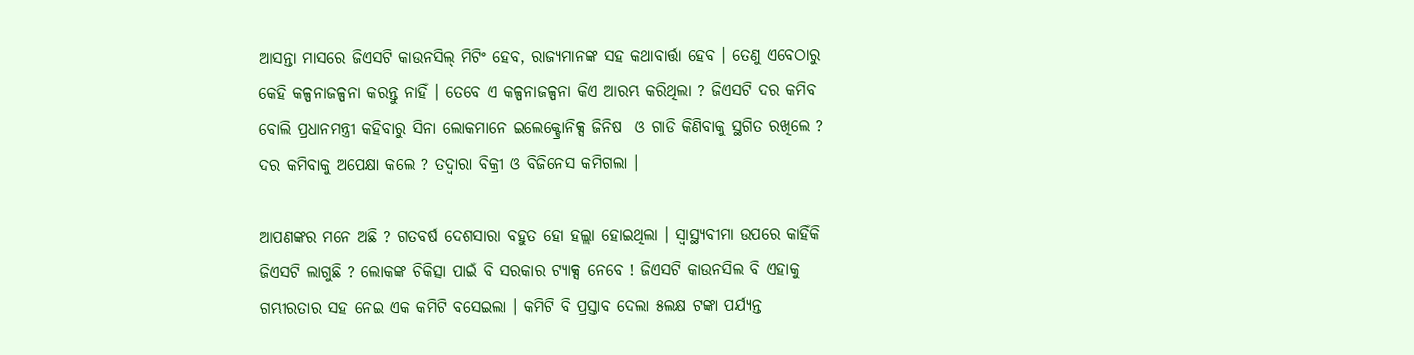ଆସନ୍ତା ମାସରେ ଜିଏସଟି କାଉନସିଲ୍ ମିଟିଂ ହେବ, ରାଜ୍ୟମାନଙ୍କ ସହ କଥାବାର୍ତ୍ତା ହେବ । ତେଣୁ ଏବେଠାରୁ କେହି କଳ୍ପନାଜଳ୍ପନା କରନ୍ତୁ ନାହିଁ । ତେବେ ଏ କଳ୍ପନାଜଳ୍ପନା କିଏ ଆରମ୍ଭ କରିଥିଲା ? ଜିଏସଟି ଦର କମିବ ବୋଲି ପ୍ରଧାନମନ୍ତ୍ରୀ କହିବାରୁ ସିନା ଲୋକମାନେ ଇଲେକ୍ଟ୍ରୋନିକ୍ସ ଜିନିଷ  ଓ ଗାଡି କିଣିବାକୁ ସ୍ଥଗିତ ରଖିଲେ ? ଦର କମିବାକୁ ଅପେକ୍ଷା କଲେ ? ତଦ୍ୱାରା ବିକ୍ରୀ ଓ ବିଜିନେସ କମିଗଲା ।

ଆପଣଙ୍କର ମନେ ଅଛି ? ଗତବର୍ଷ ଦେଶସାରା ବହୁତ ହୋ ହଲ୍ଲା ହୋଇଥିଲା । ସ୍ୱାସ୍ଥ୍ୟବୀମା ଉପରେ କାହିଁକି ଜିଏସଟି ଲାଗୁଛି ? ଲୋକଙ୍କ ଚିକିତ୍ସା ପାଇଁ ବି ସରକାର ଟ୍ୟାକ୍ସ ନେବେ ! ଜିଏସଟି କାଉନସିଲ ବି ଏହାକୁ ଗମ୍ଭୀରତାର ସହ ନେଇ ଏକ କମିଟି ବସେଇଲା । କମିଟି ବି ପ୍ରସ୍ତାବ ଦେଲା ୫ଲକ୍ଷ ଟଙ୍କା ପର୍ଯ୍ୟନ୍ତ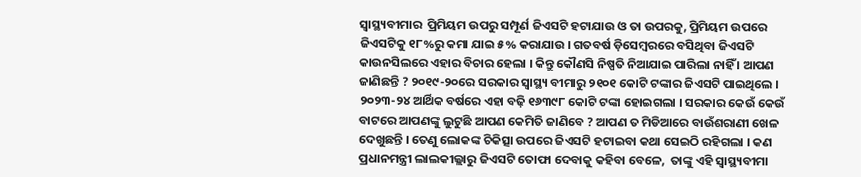ସ୍ବାସ୍ଥ୍ୟବୀମାର  ପ୍ରିମିୟମ ଉପରୁ ସମ୍ପୂର୍ଣ ଜିଏସଟି ହଟାଯାଉ ଓ ତା ଉପରକୁ, ପ୍ରିମିୟମ ଉପରେ ଜିଏସଟିକୁ ୧୮%ରୁ କମା ଯାଇ ୫% କରାଯାଉ । ଗତବର୍ଷ ଡ଼ିସେମ୍ବରରେ ବସିଥିବା ଜିଏସଟି କାଉନସିଲରେ ଏହାର ବିଚାର ହେଲା । କିନ୍ତୁ କୌଣସି ନିଷ୍ପତି ନିଆଯାଇ ପାରିଲା ନାହିଁ । ଆପଣ ଜାଣିଛନ୍ତି ? ୨୦୧୯-୨୦ରେ ସରକାର ସ୍ବାସ୍ଥ୍ୟ ବୀମାରୁ ୨୧୦୧ କୋଟି ଟଙ୍କାର ଜିଏସଟି ପାଇଥିଲେ । ୨୦୨୩-୨୪ ଆର୍ଥିକ ବର୍ଷରେ ଏହା ବଢ଼ି ୧୬୩୯୮ କୋଟି ଟଙ୍କା ହୋଇଗଲା । ସରକାର କେଉଁ କେଉଁ ବାଟରେ ଆପଣଙ୍କୁ ଲୁଟୁଛି ଆପଣ କେମିତି ଜାଣିବେ ? ଆପଣ ତ ମିଡିଆରେ ବାଉଁଶରାଣୀ ଖେଳ ଦେଖୁଛନ୍ତି । ତେଣୁ ଲୋକଙ୍କ ଚିକିତ୍ସା ଉପରେ ଜିଏସଟି ହଟାଇବା କଥା ସେଇଠି ରହିଗଲା । କଣ ପ୍ରଧାନମନ୍ତ୍ରୀ ଲାଲକୀଲ୍ଲାରୁ ଜିଏସଟି ତୋଫା ଦେବାକୁ କହିବା ବେଳେ,  ତାଙ୍କୁ ଏହି ସ୍ୱାସ୍ଥ୍ୟବୀମା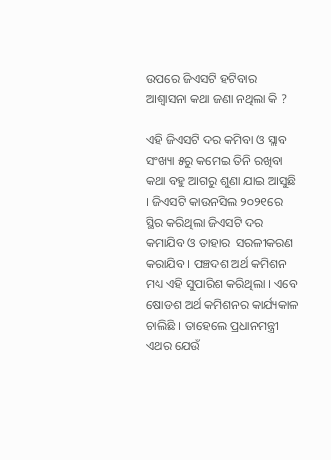ଉପରେ ଜିଏସଟି ହଟିବାର ଆଶ୍ଵାସନା କଥା ଜଣା ନଥିଲା କି ?

ଏହି ଜିଏସଟି ଦର କମିବା ଓ ସ୍ଲାବ ସଂଖ୍ୟା ୫ରୁ କମେଇ ତିନି ରଖିବା କଥା ବହୁ ଆଗରୁ ଶୁଣା ଯାଇ ଆସୁଛି । ଜିଏସଟି କାଉନସିଲ ୨୦୨୧ରେ ସ୍ଥିର କରିଥିଲା ଜିଏସଟି ଦର କମାଯିବ ଓ ତାହାର  ସରଳୀକରଣ କରାଯିବ । ପଞ୍ଚଦଶ ଅର୍ଥ କମିଶନ ମଧ୍ୟ ଏହି ସୁପାରିଶ କରିଥିଲା । ଏବେ ଷୋଡଶ ଅର୍ଥ କମିଶନର କାର୍ଯ୍ୟକାଳ ଚାଲିଛି । ତାହେଲେ ପ୍ରଧାନମନ୍ତ୍ରୀ ଏଥର ଯେଉଁ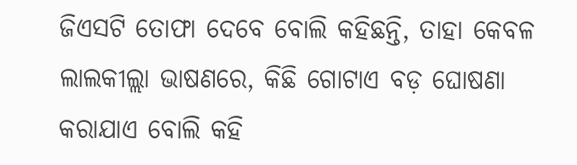ଜିଏସଟି ତୋଫା ଦେବେ ବୋଲି କହିଛନ୍ତି, ତାହା କେବଳ ଲାଲକୀଲ୍ଲା ଭାଷଣରେ, କିଛି ଗୋଟାଏ ବଡ଼ ଘୋଷଣା କରାଯାଏ ବୋଲି କହି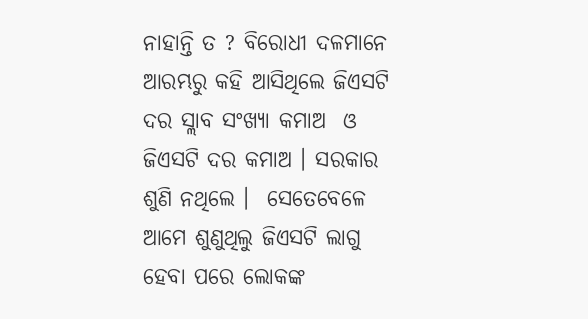ନାହାନ୍ତି ତ ? ବିରୋଧୀ ଦଳମାନେ ଆରମ୍ଭରୁ କହି ଆସିଥିଲେ ଜିଏସଟି ଦର ସ୍ଲାବ ସଂଖ୍ୟା କମାଅ  ଓ ଜିଏସଟି ଦର କମାଅ । ସରକାର ଶୁଣି ନଥିଲେ ।  ସେତେବେଳେ ଆମେ ଶୁଣୁଥିଲୁ ଜିଏସଟି ଲାଗୁ ହେବା ପରେ ଲୋକଙ୍କ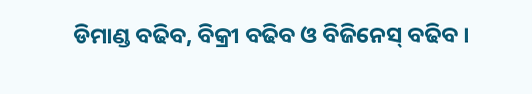ଡିମାଣ୍ଡ ବଢିବ, ବିକ୍ରୀ ବଢିବ ଓ ବିଜିନେସ୍ ବଢିବ ।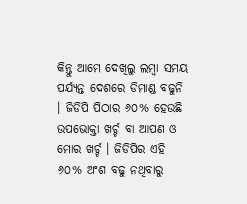କିନ୍ତୁ ଆମେ ଦେଖିଲୁ ଲମ୍ବା ସମୟ ପର୍ଯ୍ୟନ୍ତ ଦେଶରେ ଡିମାଣ୍ଡ ବଢୁନି । ଜିଡିପି ପିଠାର ୬୦% ହେଉଛି ଉପଭୋକ୍ତା ଖର୍ଚ୍ଚ ବା ଆପଣ ଓ ମୋର ଖର୍ଚ୍ଚ । ଜିଡିପିର ଏହି ୬୦% ଅଂଶ ବଢୁ ନଥିବାରୁ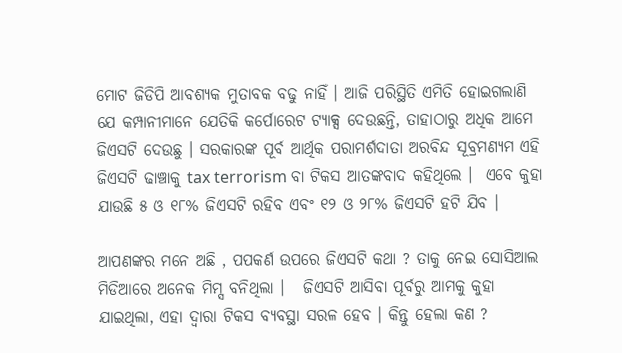ମୋଟ ଜିଡିପି ଆବଶ୍ୟକ ମୁତାବକ ବଢୁ ନାହିଁ । ଆଜି ପରିସ୍ଥିତି ଏମିତି ହୋଇଗଲାଣି ଯେ କମ୍ପାନୀମାନେ ଯେତିକି କର୍ପୋରେଟ ଟ୍ୟାକ୍ସ ଦେଉଛନ୍ତି, ତାହାଠାରୁ ଅଧିକ ଆମେ ଜିଏସଟି ଦେଉଛୁ । ସରକାରଙ୍କ ପୂର୍ବ ଆର୍ଥିକ ପରାମର୍ଶଦାତା ଅରବିନ୍ଦ ସୂବ୍ରମଣ୍ୟମ ଏହି ଜିଏସଟି ଢାଞ୍ଚାକୁ tax terrorism ବା ଟିକସ ଆତଙ୍କବାଦ କହିଥିଲେ ।  ଏବେ କୁହା ଯାଉଛି ୫ ଓ ୧୮% ଜିଏସଟି ରହିବ ଏବଂ ୧୨ ଓ ୨୮% ଜିଏସଟି ହଟି ଯିବ ।‌

ଆପଣଙ୍କର ମନେ ଅଛି , ପପକର୍ଣ ଉପରେ ଜିଏସଟି କଥା ? ତାକୁ ନେଇ ସୋସିଆଲ ମିଡିଆରେ ଅନେକ ମିମ୍ସ ବନିଥିଲା ।   ଜିଏସଟି ଆସିବା ପୂର୍ବରୁ ଆମକୁ କୁହା ଯାଇଥିଲା, ଏହା ଦ୍ବାରା ଟିକସ ବ୍ୟବସ୍ଥା ସରଳ ହେବ । କିନ୍ତୁ ହେଲା କଣ ?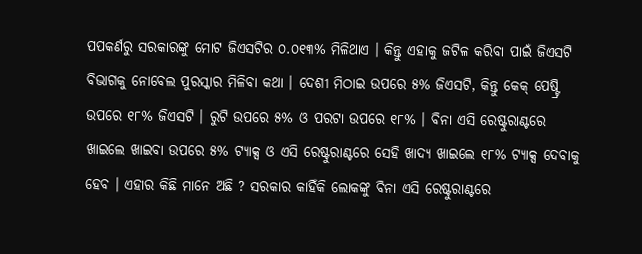ପପକର୍ଣରୁ ସରକାରଙ୍କୁ ମୋଟ ଜିଏସଟିର ୦.୦୧୩% ମିଳିଥାଏ । କିନ୍ତୁ ଏହାକୁ ଜଟିଳ କରିବା ପାଇଁ ଜିଏସଟି ବିଭାଗକୁ ନୋବେଲ ପୁରସ୍କାର ମିଳିବା କଥା । ଦେଶୀ ମିଠାଇ ଉପରେ ୫% ଜିଏସଟି, କିନ୍ତୁ କେକ୍ ପେଷ୍ଟ୍ରି ଉପରେ ୧୮% ଜିଏସଟି । ରୁଟି ଉପରେ ୫% ଓ ପରଟା ଉପରେ ୧୮% । ବିନା ଏସି ରେଷ୍ଟୁରାଣ୍ଟରେ ଖାଇଲେ ଖାଇବା ଉପରେ ୫% ଟ୍ୟାକ୍ସ ଓ ଏସି ରେଷ୍ଟୁରାଣ୍ଟରେ ସେହି ଖାଦ୍ୟ ଖାଇଲେ ୧୮% ଟ୍ୟାକ୍ସ ଦେବାକୁ ହେବ । ଏହାର କିଛି ମାନେ ଅଛି ? ସରକାର କାହିଁକି ଲୋକଙ୍କୁ ବିନା ଏସି ରେଷ୍ଟୁରାଣ୍ଟରେ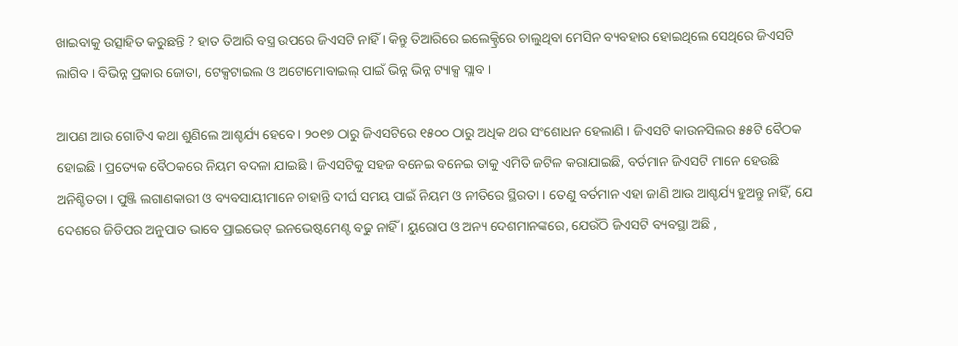ଖାଇବାକୁ ଉତ୍ସାହିତ କରୁଛନ୍ତି ? ହାତ ତିଆରି ବସ୍ତ୍ର ଉପରେ ଜିଏସଟି ନାହିଁ । କିନ୍ତୁ ତିଆରିରେ ଇଲେକ୍ଟ୍ରିରେ ଚାଲୁଥିବା ମେସିନ ବ୍ୟବହାର ହୋଇଥିଲେ ସେଥିରେ ଜିଏସଟି ଲାଗିବ । ବିଭିନ୍ନ ପ୍ରକାର ଜୋତା, ଟେକ୍ସଟାଇଲ ଓ ଅଟୋମୋବାଇଲ୍ ପାଇଁ ଭିନ୍ନ ଭିନ୍ନ ଟ୍ୟାକ୍ସ ସ୍ଲାବ ।

ଆପଣ ଆଉ ଗୋଟିଏ କଥା ଶୁଣିଲେ ଆଶ୍ଚର୍ଯ୍ୟ ହେବେ । ୨୦୧୭ ଠାରୁ ଜିଏସଟିରେ ୧୫୦୦ ଠାରୁ ଅଧିକ ଥର ସଂଶୋଧନ ହେଲାଣି । ଜିଏସଟି କାଉନସିଲର ୫୫ଟି ବୈଠକ ହୋଇଛି । ପ୍ରତ୍ୟେକ ବୈଠକରେ ନିୟମ ବଦଳା ଯାଇଛି । ଜିଏସଟିକୁ ସହଜ ବନେଇ ବନେଇ ତାକୁ ଏମିତି ଜଟିଳ କରାଯାଇଛି, ବର୍ତମାନ ଜିଏସଟି ମାନେ ହେଉଛି ଅନିଶ୍ଚିତତା । ପୁଞ୍ଜି ଲଗାଣକାରୀ ଓ ବ୍ୟବସାୟୀମାନେ ଚାହାନ୍ତି ଦୀର୍ଘ ସମୟ ପାଇଁ ନିୟମ ଓ ନୀତିରେ ସ୍ଥିରତା । ତେଣୁ ବର୍ତମାନ ଏହା ଜାଣି ଆଉ ଆଶ୍ଚର୍ଯ୍ୟ ହୁଅନ୍ତୁ ନାହିଁ, ଯେ ଦେଶରେ ଜିଡିପର ଅନୁପାତ ଭାବେ ପ୍ରାଇଭେଟ୍ ଇନଭେଷ୍ଟମେଣ୍ଟ ବଢୁ ନାହିଁ । ୟୁରୋପ ଓ ଅନ୍ୟ ଦେଶମାନଙ୍କରେ, ଯେଉଁଠି ଜିଏସଟି ବ୍ୟବସ୍ଥା ଅଛି ,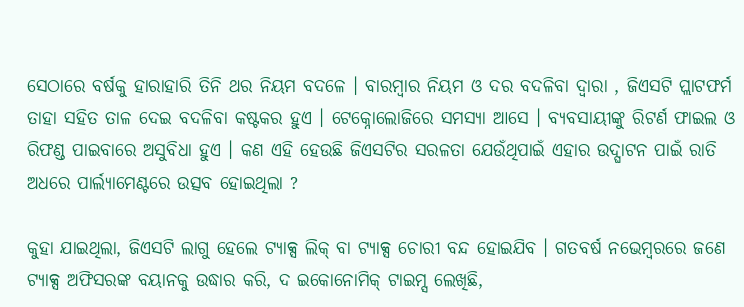ସେଠାରେ ବର୍ଷକୁ ହାରାହାରି ତିନି ଥର ନିୟମ ବଦଳେ । ବାରମ୍ବାର ନିୟମ ଓ ଦର ବଦଳିବା ଦ୍ବାରା , ଜିଏସଟି ପ୍ଲାଟଫର୍ମ ତାହା ସହିତ ତାଳ ଦେଇ ବଦଳିବା କଷ୍ଟକର ହୁଏ । ଟେକ୍ନୋଲୋଜିରେ ସମସ୍ୟା ଆସେ । ବ୍ୟବସାୟୀଙ୍କୁ ରିଟର୍ଣ ଫାଇଲ ଓ ରିଫଣ୍ଡ ପାଇବାରେ ଅସୁବିଧା ହୁଏ । କଣ ଏହି ହେଉଛି ଜିଏସଟିର ସରଳତା ଯେଉଁଥିପାଇଁ ଏହାର ଉଦ୍ଘାଟନ ପାଇଁ ରାତି ଅଧରେ ପାର୍ଲ୍ୟାମେଣ୍ଟରେ ଉତ୍ସବ ହୋଇଥିଲା ?

କୁହା ଯାଇଥିଲା, ଜିଏସଟି ଲାଗୁ ହେଲେ ଟ୍ୟାକ୍ସ ଲିକ୍ ବା ଟ୍ୟାକ୍ସ ଚୋରୀ ବନ୍ଦ ହୋଇଯିବ । ଗତବର୍ଷ ନଭେମ୍ବରରେ ଜଣେ ଟ୍ୟାକ୍ସ ଅଫିସରଙ୍କ ବୟାନକୁ ଉଦ୍ଧାର କରି, ଦ ଇକୋନୋମିକ୍ ଟାଇମ୍ସ ଲେଖିଛି,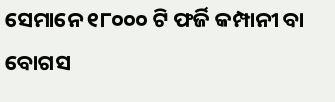ସେମାନେ ୧୮୦୦୦ ଟି ଫର୍ଜି କମ୍ପାନୀ ବା ବୋଗସ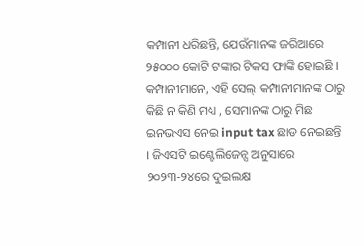କମ୍ପାନୀ ଧରିଛନ୍ତି, ଯେଉଁମାନଙ୍କ ଜରିଆରେ ୨୫୦୦୦ କୋଟି ଟଙ୍କାର ଟିକସ ଫାଙ୍କି ହୋଇଛି । କମ୍ପାନୀମାନେ, ଏହି ସେଲ୍ କମ୍ପାନୀମାନଙ୍କ ଠାରୁ କିଛି ନ କିଣି ମଧ୍ୟ , ସେମାନଙ୍କ ଠାରୁ ମିଛ ଇନଭଏସ ନେଇ input tax ଛାଡ ନେଇଛନ୍ତି । ଜିଏସଟି ଇଣ୍ଟେଲିଜେନ୍ସ ଅନୁସାରେ ୨୦୨୩-୨୪ରେ ଦୁଇଲକ୍ଷ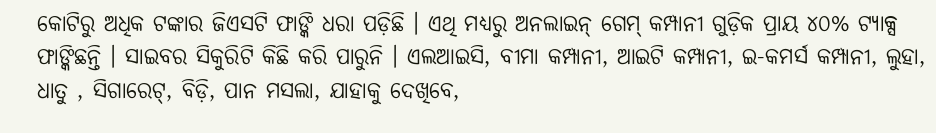କୋଟିରୁ ଅଧିକ ଟଙ୍କାର ଜିଏସଟି ଫାଙ୍କି ଧରା ପଡ଼ିଛି । ଏଥି ମଧ୍ୟରୁ ଅନଲାଇନ୍ ଗେମ୍ କମ୍ପାନୀ ଗୁଡ଼ିକ ପ୍ରାୟ ୪୦% ଟ୍ୟାକ୍ସ ଫାଙ୍କିଛନ୍ତି ।‌ ସାଇବର ସିକୁରିଟି କିଛି କରି ପାରୁନି । ଏଲଆଇସି, ବୀମା କମ୍ପାନୀ, ଆଇଟି କମ୍ପାନୀ, ଇ-କମର୍ସ କମ୍ପାନୀ, ଲୁହା, ଧାତୁ , ସିଗାରେଟ୍, ବିଡ଼ି, ପାନ ମସଲା, ଯାହାକୁ ଦେଖିବେ,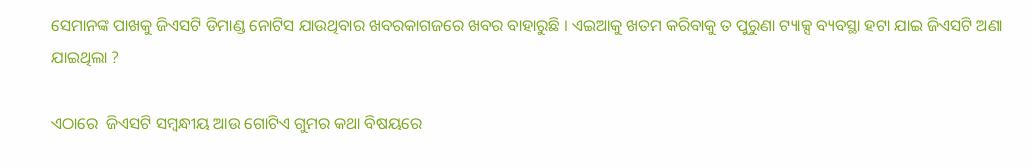ସେମାନଙ୍କ ପାଖକୁ ଜିଏସଟି ଡିମାଣ୍ଡ ନୋଟିସ ଯାଉଥିବାର ଖବରକାଗଜରେ ଖବର ବାହାରୁଛି । ଏଇଆକୁ ଖତମ କରିବାକୁ ତ ପୁରୁଣା ଟ୍ୟାକ୍ସ ବ୍ୟବସ୍ଥା ହଟା ଯାଇ ଜିଏସଟି ଅଣା ଯାଇଥିଲା ?

ଏଠାରେ  ଜିଏସଟି ସମ୍ବନ୍ଧୀୟ ଆଉ ଗୋଟିଏ ଗୁମର କଥା ବିଷୟରେ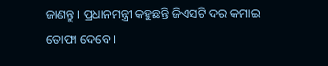ଜାଣନ୍ତୁ । ପ୍ରଧାନମନ୍ତ୍ରୀ କହୁଛନ୍ତି ଜିଏସଟି ଦର କମାଇ ତୋଫା ଦେବେ ।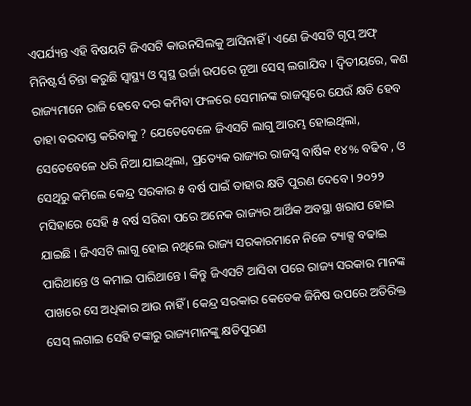ଏପର୍ଯ୍ୟନ୍ତ ଏହି ବିଷୟଟି ଜିଏସଟି କାଉନସିଲକୁ ଆସିନାହିଁ । ଏଣେ ଜିଏସଟି ଗୃପ୍ ଅଫ୍ ମିନିଷ୍ଟର୍ସ ଚିନ୍ତା କରୁଛି ସ୍ବାସ୍ଥ୍ୟ ଓ ସ୍ବସ୍ଥ ଉର୍ଜା ଉପରେ ନୂଆ ସେସ୍ ଲଗାଯିବ । ଦ୍ବିତୀୟରେ, କଣ ରାଜ୍ୟମାନେ ରାଜି ହେବେ ଦର କମିବା ଫଳରେ ସେମାନଙ୍କ ରାଜସ୍ବରେ ଯେଉଁ କ୍ଷତି ହେବ ତାହା ବରଦାସ୍ତ କରିବାକୁ ? ଯେତେବେଳେ ଜିଏସଟି ଲାଗୁ ଆରମ୍ଭ ହୋଇଥିଲା, ସେତେବେଳେ ଧରି ନିଆ ଯାଇଥିଲା, ପ୍ରତ୍ୟେକ ରାଜ୍ୟର ରାଜସ୍ବ ବାର୍ଷିକ ୧୪% ବଢିବ , ଓ ସେଥିରୁ କମିଲେ କେନ୍ଦ୍ର ସରକାର ୫ ବର୍ଷ ପାଇଁ ତାହାର କ୍ଷତି ପୁରଣ ଦେବେ । ୨୦୨୨ ମସିହାରେ ସେହି ୫ ବର୍ଷ ସରିବା ପରେ ଅନେକ ରାଜ୍ୟର ଆର୍ଥିକ ଅବସ୍ଥା ଖରାପ ହୋଇ ଯାଇଛି । ଜିଏସଟି ଲାଗୁ ହୋଇ ନଥିଲେ ରାଜ୍ୟ ସରକାରମାନେ ନିଜେ ଟ୍ୟାକ୍ସ ବଢାଇ ପାରିଥାନ୍ତେ ଓ କମାଇ ପାରିଥାନ୍ତେ । କିନ୍ତୁ ଜିଏସଟି ଆସିବା ପରେ ରାଜ୍ୟ ସରକାର ମାନଙ୍କ ପାଖରେ ସେ ଅଧିକାର ଆଉ ନାହିଁ । କେନ୍ଦ୍ର ସରକାର କେତେକ ଜିନିଷ ଉପରେ ଅତିରିକ୍ତ ସେସ୍ ଲଗାଇ ସେହି ଟଙ୍କାରୁ ରାଜ୍ୟମାନଙ୍କୁ କ୍ଷତିପୁରଣ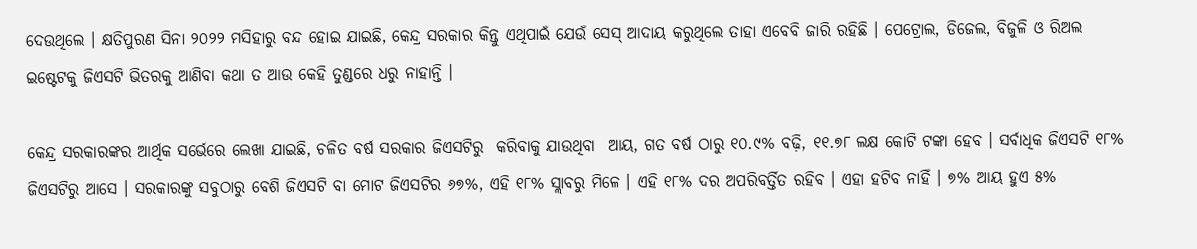ଦେଉଥିଲେ । କ୍ଷତିପୁରଣ ସିନା ୨୦୨୨ ମସିହାରୁ ବନ୍ଦ ହୋଇ ଯାଇଛି, କେନ୍ଦ୍ର ସରକାର କିନ୍ତୁ ଏଥିପାଇଁ ଯେଉଁ ସେସ୍ ଆଦାୟ କରୁଥିଲେ ତାହା ଏବେବି ଜାରି ରହିଛି । ପେଟ୍ରୋଲ, ଡିଜେଲ, ବିଜୁଳି ଓ ରିଅଲ ଇଷ୍ଟେଟକୁ ଜିଏସଟି ଭିତରକୁ ଆଣିବା କଥା ତ ଆଉ କେହି ତୁଣ୍ଡରେ ଧରୁ ନାହାନ୍ତି ।

କେନ୍ଦ୍ର ସରକାରଙ୍କର ଆର୍ଥିକ ସର୍ଭେରେ ଲେଖା ଯାଇଛି, ଚଳିତ ବର୍ଷ ସରକାର ଜିଏସଟିରୁ  କରିବାକୁ ଯାଉଥିବା  ଆୟ, ଗତ ବର୍ଷ ଠାରୁ ୧୦.୯% ବଢ଼ି, ୧୧.୭୮ ଲକ୍ଷ କୋଟି ଟଙ୍କା ହେବ । ସର୍ବାଧିକ ଜିଏସଟି ୧୮% ଜିଏସଟିରୁ ଆସେ । ସରକାରଙ୍କୁ ସବୁଠାରୁ ବେଶି ଜିଏସଟି ବା ମୋଟ ଜିଏସଟିର ୬୭%, ଏହି ୧୮% ସ୍ଲାବରୁ ମିଳେ । ଏହି ୧୮% ଦର ଅପରିବର୍ତ୍ତିତ ରହିବ । ଏହା ହଟିବ ନାହିଁ । ୭% ଆୟ ହୁଏ ୫%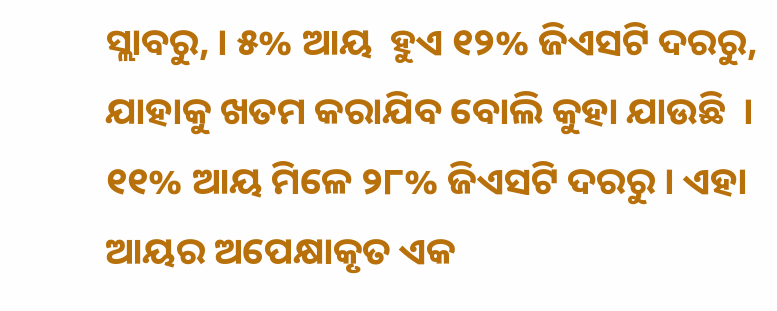ସ୍ଲାବରୁ, । ୫% ଆୟ  ହୁଏ ୧୨% ଜିଏସଟି ଦରରୁ, ଯାହାକୁ ଖତମ କରାଯିବ ବୋଲି କୁହା ଯାଉଛି  । ୧୧% ଆୟ ମିଳେ ୨୮% ଜିଏସଟି ଦରରୁ । ଏହା ଆୟର ଅପେକ୍ଷାକୃତ ଏକ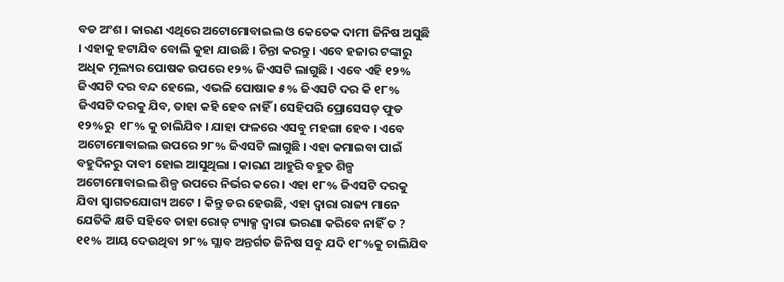ବଡ ଅଂଶ । କାରଣ ଏଥିରେ ଅଟୋମୋବାଇଲ ଓ କେତେକ ଦାମୀ ଜିନିଷ ଅସୁଛି । ଏହାକୁ ହଟାଯିବ ବୋଲି କୁହା ଯାଉଛି । ଚିନ୍ତା କରନ୍ତୁ । ଏବେ ହଜାର ଟଙ୍କାରୁ ଅଧିକ ମୂଲ୍ୟର ପୋଷକ ଉପରେ ୧୨% ଜିଏସଟି ଲାଗୁଛି । ଏବେ ଏହି ୧୨% ଜିଏସଟି ଦର ବନ୍ଦ ହେଲେ, ଏଭଳି ପୋଷାକ ୫% ଜିଏସଟି ଦର କି ୧୮% ଜିଏସଟି ଦରକୁ ଯିବ, ତାହା କହି ହେବ ନାହିଁ । ସେହିପରି ପ୍ରୋସେସଡ୍ ଫୁଡ ୧୨%ରୁ  ୧୮% କୁ ଚାଲିଯିବ । ଯାହା ଫଳରେ ଏସବୁ ମହଙ୍ଗା ହେବ । ଏବେ ଅଟୋମୋବାଇଲ ଉପରେ ୨୮% ଜିଏସଟି ଲାଗୁଛି । ଏହା କମାଇବା ପାଇଁ ବହୁଦିନରୁ ଦାବୀ ହୋଇ ଆସୁଥିଲା । କାରଣ ଆହୁରି ବହୁତ ଶିଳ୍ପ ଅଟୋମୋବାଇଲ ଶିଳ୍ପ ଉପରେ ନିର୍ଭର କରେ । ଏହା ୧୮% ଜିଏସଟି ଦରକୁ ଯିବା ସ୍ବାଗତଯୋଗ୍ୟ ଅଟେ । କିନ୍ତୁ ଡର ହେଉଛି, ଏହା ଦ୍ବାରା ରାଜ୍ୟ ମାନେ ଯେତିକି କ୍ଷତି ସହିବେ ତାହା ରୋଡ୍ ଟ୍ୟାକ୍ସ ଦ୍ବାରା ଭରଣା କରିବେ ନାହିଁ ତ ? ୧୧% ଆୟ ଦେଉଥିବା ୨୮% ସ୍ଲାବ ଅନ୍ତର୍ଗତ ଜିନିଷ ସବୁ ଯଦି ୧୮%କୁ ଚାଲିଯିବ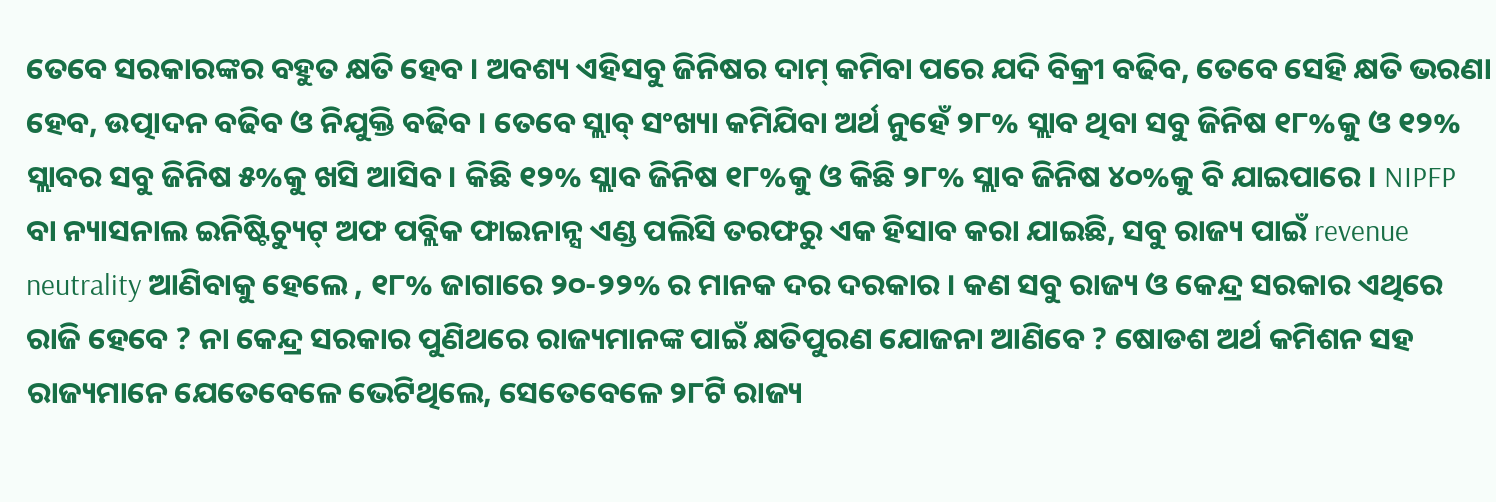ତେବେ ସରକାରଙ୍କର ବହୁତ କ୍ଷତି ହେବ । ଅବଶ୍ୟ ଏହିସବୁ ଜିନିଷର ଦାମ୍ କମିବା ପରେ ଯଦି ବିକ୍ରୀ ବଢିବ, ତେବେ ସେହି କ୍ଷତି ଭରଣା ହେବ, ଉତ୍ପାଦନ ବଢିବ ଓ ନିଯୁକ୍ତି ବଢିବ । ତେବେ ସ୍ଲାବ୍ ସଂଖ୍ୟା କମିଯିବା ଅର୍ଥ ନୁହେଁ ୨୮% ସ୍ଲାବ ଥିବା ସବୁ ଜିନିଷ ୧୮%କୁ ଓ ୧୨% ସ୍ଲାବର ସବୁ ଜିନିଷ ୫%କୁ ଖସି ଆସିବ । କିଛି ୧୨% ସ୍ଲାବ ଜିନିଷ ୧୮%କୁ ଓ କିଛି ୨୮% ସ୍ଲାବ ଜିନିଷ ୪୦%କୁ ବି ଯାଇପାରେ । NIPFP ବା ନ୍ୟାସନାଲ ଇନିଷ୍ଟିଚ୍ୟୁଟ୍ ଅଫ ପବ୍ଲିକ ଫାଇନାନ୍ସ ଏଣ୍ଡ ପଲିସି ତରଫରୁ ଏକ ହିସାବ କରା ଯାଇଛି, ସବୁ ରାଜ୍ୟ ପାଇଁ revenue neutrality ଆଣିବାକୁ ହେଲେ , ୧୮% ଜାଗାରେ ୨୦-୨୨% ର ମାନକ ଦର ଦରକାର । କଣ ସବୁ ରାଜ୍ୟ ଓ କେନ୍ଦ୍ର ସରକାର ଏଥିରେ ରାଜି ହେବେ ? ନା କେନ୍ଦ୍ର ସରକାର ପୁଣିଥରେ ରାଜ୍ୟମାନଙ୍କ ପାଇଁ କ୍ଷତିପୁରଣ ଯୋଜନା ଆଣିବେ ? ଷୋଡଶ ଅର୍ଥ କମିଶନ ସହ ରାଜ୍ୟମାନେ ଯେତେବେଳେ ଭେଟିଥିଲେ, ସେତେବେଳେ ୨୮ଟି ରାଜ୍ୟ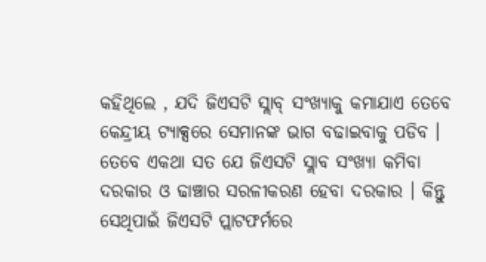କହିଥିଲେ , ଯଦି ଜିଏସଟି ସ୍ଲାବ୍ ସଂଖ୍ୟାକୁ କମାଯାଏ ତେବେ କେନ୍ଦ୍ରୀୟ ଟ୍ୟାକ୍ସରେ ସେମାନଙ୍କ ଭାଗ ବଢାଇବାକୁ ପଡିବ । ତେବେ ଏକଥା ସତ ଯେ ଜିଏସଟି ସ୍ଲାବ ସଂଖ୍ୟା କମିବା ଦରକାର ଓ ଢାଞ୍ଚାର ସରଳୀକରଣ ହେବା ଦରକାର । କିନ୍ତୁ ସେଥିପାଇଁ ଜିଏସଟି ପ୍ଲାଟଫର୍ମରେ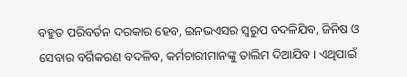ବହୁତ ପରିବର୍ତନ ଦରକାର ହେବ, ଇନଭଏସର ସ୍ବରୁପ ବଦଳିଯିବ, ଜିନିଷ ଓ ସେବାର ବର୍ଗିକରଣ ବଦଳିବ, କର୍ମଚାରୀମାନଙ୍କୁ ତାଲିମ ଦିଆଯିବ । ଏଥିପାଇଁ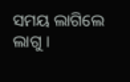ସମୟ ଲାଗିଲେ ଲାଗୁ ।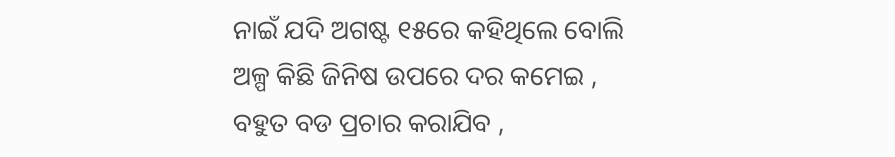ନାଇଁ ଯଦି ଅଗଷ୍ଟ ୧୫ରେ କହିଥିଲେ ବୋଲି ଅଳ୍ପ କିଛି ଜିନିଷ ଉପରେ ଦର କମେଇ , ବହୁତ ବଡ ପ୍ରଚାର କରାଯିବ ,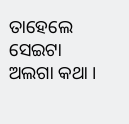ତାହେଲେ ସେଇଟା ଅଲଗା କଥା ।